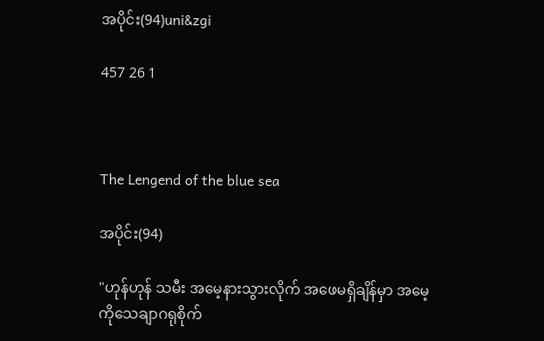အပိုင်း(94)uni&zgi

457 26 1



The Lengend of the blue sea

အပိုင်း(94)

"ဟုန်ဟုန် သမီး အမေ့နားသွားလိုက် အဖေမရှိချိန်မှာ ‌အမေ့ကိုသေချာဂရုစိုက်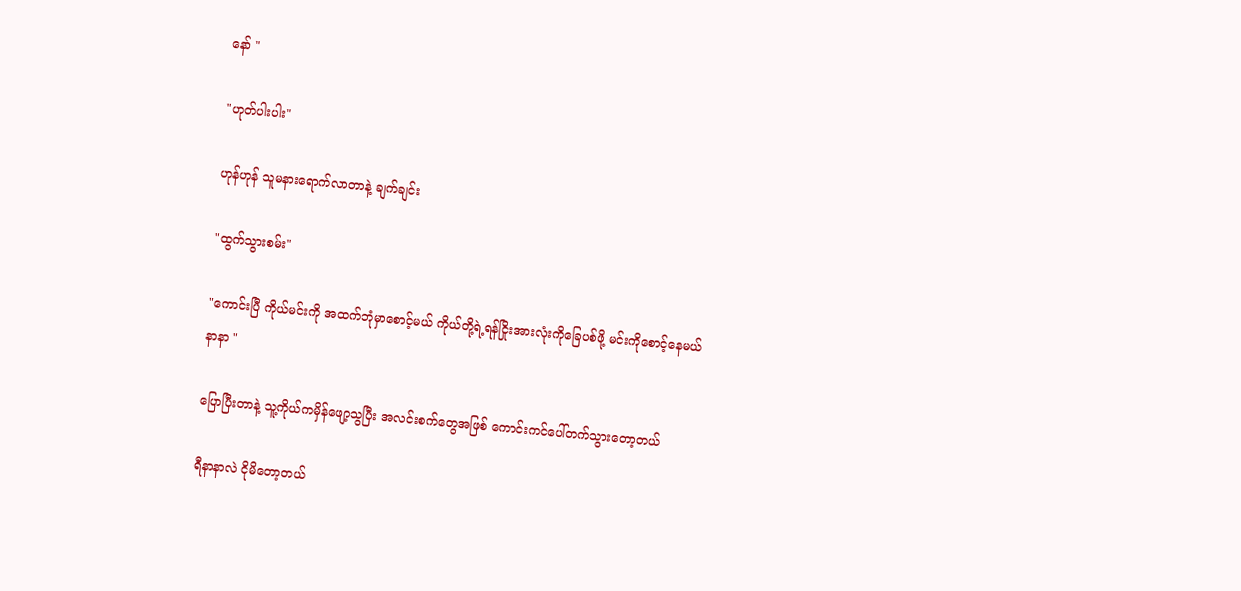နော် "

"ဟုတ်ပါးပါး"

ဟုန်ဟုန် သူမနားရောက်လာတာနဲ့ ချက်ချင်း

"ထွက်သွားစမ်း"

"ကောင်းပြီ ကိုယ်မင်းကို အထက်ဘုံမှာစောင့်မယ် ကိုယ်တို့ရဲ့ရန်ငြိုးအားလုံးကိုခြေပစ်ဖို့ မင်းကိုစောင့်နေမယ်နာနာ "

ပြောပြီးတာနဲ့ သူ့ကိုယ်ကမှိန်ဖျော့သွပြီး အလင်းစက်တွေအဖြစ် ကောင်းကင်ပေါ်တက်သွားတော့တယ်

ရီနာနာလဲ ငိုမိတော့တယ်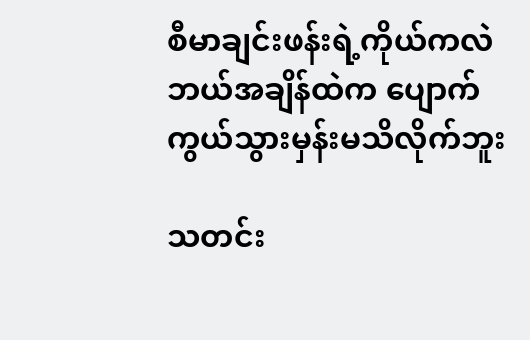စီမာချင်းဖန်းရဲ့ကိုယ်ကလဲ ဘယ်အချိန်ထဲက ပျောက်ကွယ်သွားမှန်းမသိလိုက်ဘူး

သတင်း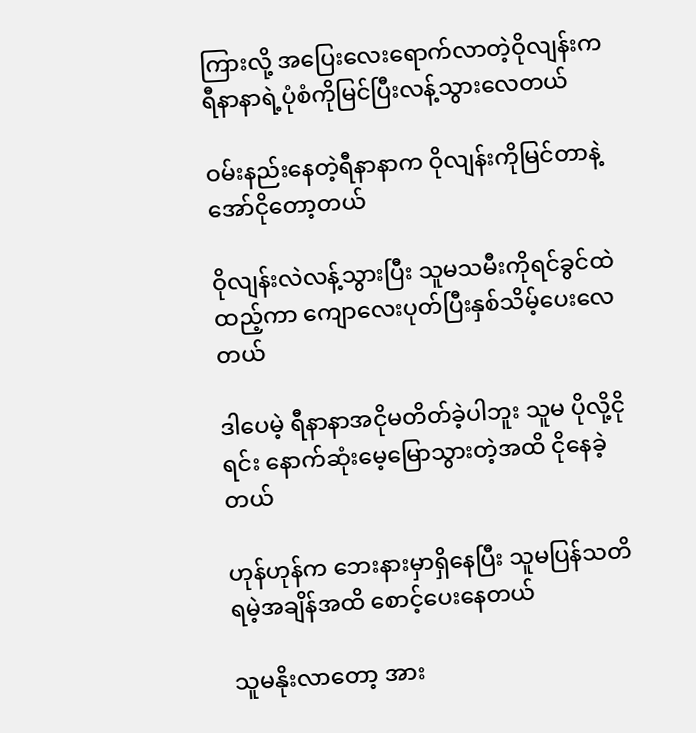ကြားလို့ အပြေးလေးရောက်လာတဲ့ဝိုလျန်းက ရီနာနာရဲ့ပုံစံကိုမြင်ပြီးလန့်သွားလေတယ်

ဝမ်းနည်းနေတဲ့ရီနာနာက ဝိုလျန်းကိုမြင်တာနဲ့ အော်ငိုတော့တယ်

ဝိုလျန်းလဲလန့်သွားပြီး သူမသမီးကိုရင်ခွင်ထဲထည့်ကာ ကျောလေးပုတ်ပြီးနှစ်သိမ့်ပေးလေတယ်

ဒါပေမဲ့ ရီနာနာအငိုမတိတ်ခဲ့ပါဘူး သူမ ပိုလို့ငိုရင်း နောက်ဆုံးမေ့မြောသွားတဲ့အထိ ငိုနေခဲ့တယ်

ဟုန်ဟုန်က ဘေးနားမှာရှိနေပြီး သူမပြန်သတိရမဲ့အချိန်အထိ စောင့်ပေးနေတယ်

သူမနိုးလာတော့ အား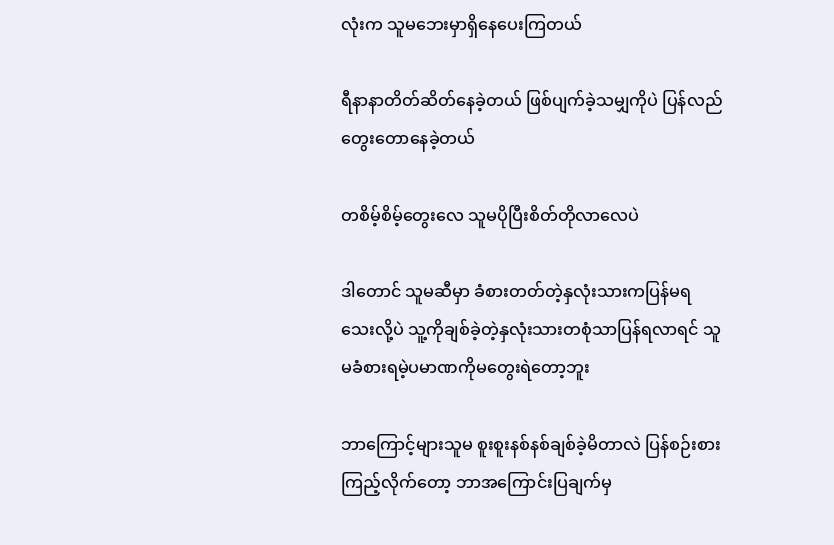လုံးက သူမဘေးမှာရှိနေပေးကြတယ်

ရီနာနာတိတ်ဆိတ်နေခဲ့တယ် ဖြစ်ပျက်ခဲ့သမျှကိုပဲ ပြန်လည်တွေးတောနေခဲ့တယ်

တစိမ့်စိမ့်တွေးလေ သူမပိုပြီးစိတ်တိုလာလေပဲ

ဒါတောင် သူမဆီမှာ ခံစားတတ်တဲ့နှလုံးသားကပြန်မရသေးလို့ပဲ သူ့ကိုချစ်ခဲ့တဲ့နှလုံးသားတစုံသာပြန်ရလာရင် သူမခံစားရမဲ့ပမာဏကိုမ‌တွေးရဲတော့ဘူး

ဘာကြောင့်များသူမ စူးစူးနစ်နစ်ချစ်ခဲ့မိတာလဲ ပြန်စဉ်းစားကြည့်လိုက်တော့ ဘာအကြောင်းပြချက်မှ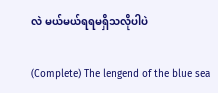လဲ မယ်မယ်ရရမရှိသလိုပါပဲ

(Complete) The lengend of the blue sea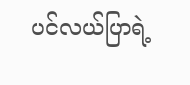ပင်လယ်ပြာရဲ့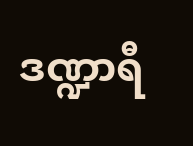ဒဏ္ဍာရီ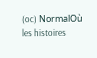(oc) NormalOù les histoires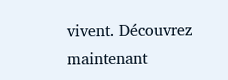vivent. Découvrez maintenant